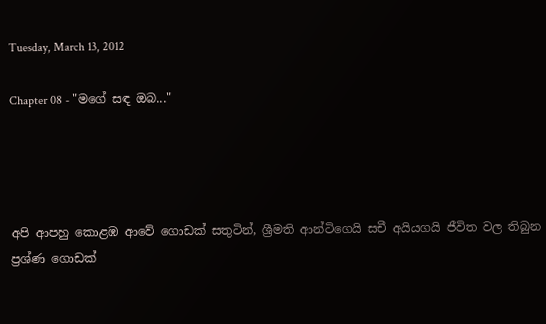Tuesday, March 13, 2012

Chapter 08 - "මගේ සඳ ඔබ..."




අපි ආපහු කොළඹ ආවේ ගොඩක් සතුටින්, ශ්‍රීමති ආන්ටිගෙයි සචී අයියගයි ජීවිත වල තිබුන ප්‍රශ්ණ ගොඩක්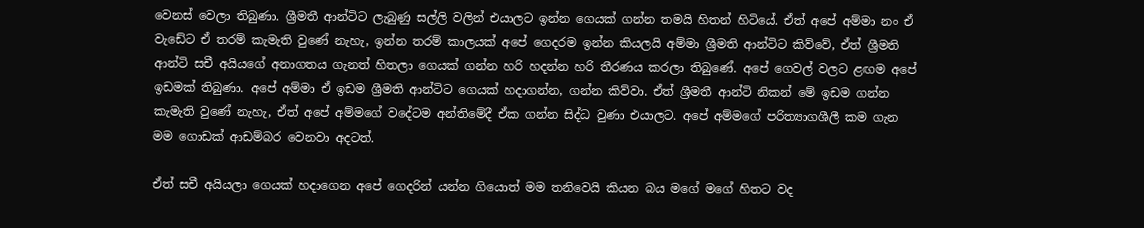වෙනස් වෙලා තිබුණා. ශ්‍රීමතී ආන්ටිට ලැබුණු සල්ලි වලින් එයාලට ඉන්න ගෙයක් ගන්න තමයි හිතන් හිටියේ. ඒත් අපේ අම්මා නං ඒ වැඩේට ඒ තරම් කැමැති වුණේ නැහැ, ඉන්න තරම් කාලයක් අපේ ගෙදරම ඉන්න කියලයි අම්මා ශ්‍රීමති ආන්ටිට කිව්වේ, ඒත් ශ්‍රීමති ආන්ටි සචී අයියගේ අනාගතය ගැනත් හිතලා ගෙයක් ගන්න හරි හදන්න හරි තීරණය කරලා තිබුණේ. අපේ ගෙවල් වලට ළඟම අපේ ඉඩමක් තිබුණා. අපේ අම්මා ඒ ඉඩම ශ්‍රීමති ආන්ටිට ගෙයක් හදාගන්න, ගන්න කිව්වා. ඒත් ශ්‍රීමතී ආන්ටි නිකන් මේ ඉඩම ගන්න කැමැති වුණේ නැහැ, ඒත් අපේ අම්මගේ වදේටම අන්තිමේදී ඒක ගන්න සිද්ධ වුණා එයාලට. අපේ අම්මගේ පරිත්‍යාගශීලී කම ගැන මම ගොඩක් ආඩම්බර වෙනවා අදටත්.

ඒත් සචී අයියලා ගෙයක් හදාගෙන අපේ ගෙදරින් යන්න ගියොත් මම තනිවෙයි කියන බය මගේ මගේ හිතට වද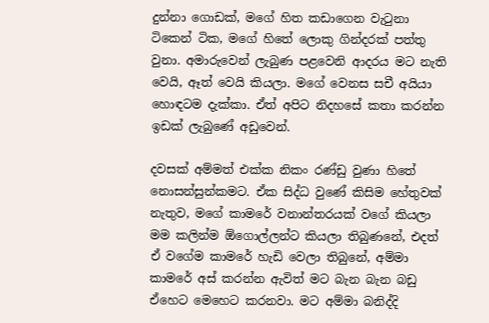දුන්නා ගොඩක්, මගේ හිත කඩාගෙන වැටුනා ටිකෙන් ටික, මගේ හිතේ ලොකු ගින්දරක් පත්තු වුනා. අමාරුවෙන් ලැබුණ පළවෙනි ආදරය මට නැති වෙයි, ඈත් වෙයි කියලා. මගේ වෙනස සචී අයියා හොඳටම දැක්කා. ඒත් අපිට නිදහසේ කතා කරන්න ඉඩක් ලැබුණේ අඩුවෙන්.

දවසක් අම්මත් එක්ක නිකං රණ්ඩු වුණා හිතේ නොසන්සුන්කමට. ඒක සිද්ධ වුණේ කිසිම හේතුවක් නැතුව, මගේ කාමරේ වනාන්තරයක් වගේ කියලා මම කලින්ම ඕගොල්ලන්ට කියලා තිබුණනේ, එදත් ඒ වගේම කාමරේ හැඩි වෙලා තිබුනේ, අම්මා කාමරේ අස් කරන්න ඇවිත් මට බැන බැන බඩු ඒහෙට මෙහෙට කරනවා. මට අම්මා බනිද්දි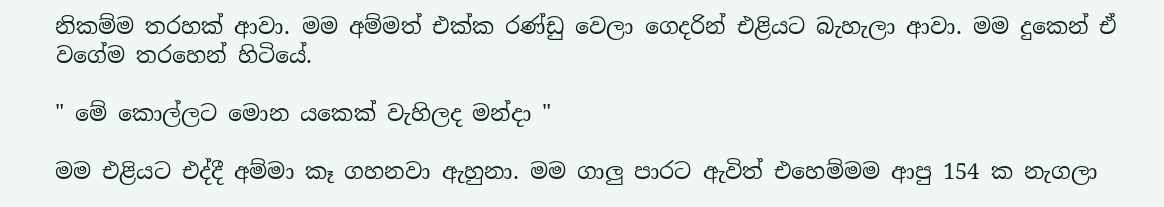නිකම්ම තරහක් ආවා. මම අම්මත් එක්ක රණ්ඩු වෙලා ගෙදරින් එළියට බැහැලා ආවා. මම දුකෙන් ඒ වගේම තරහෙන් හිටියේ.

" මේ කොල්ලට මොන යකෙක් වැහිලද මන්දා "

මම එළියට එද්දී අම්මා කෑ ගහනවා ඇහුනා. මම ගාලු පාරට ඇවිත් එහෙම්මම ආපු 154 ක නැගලා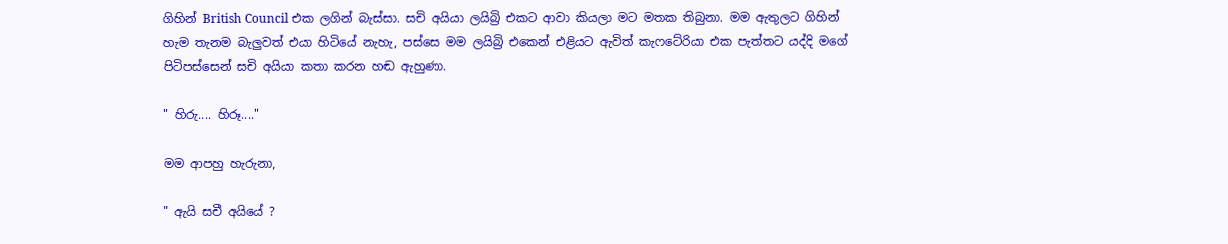ගිහින් British Council එක ලගින් බැස්සා. සචි අයියා ලයිබ්‍රි එකට ආවා කියලා මට මතක තිබුනා. මම ඇතුලට ගිහින් හැම තැනම බැලුවත් එයා හිටියේ නැහැ, පස්සෙ මම ලයිබ්‍රි එකෙන් එළියට ඇවිත් කැෆටේරියා එක පැත්තට යද්දි මගේ පිටිපස්සෙන් සචි අයියා කතා කරන හඬ ඇහුණා.

" හිරු.... හිරූ...."

මම ආපහු හැරුනා,

" ඇයි සචී අයියේ ?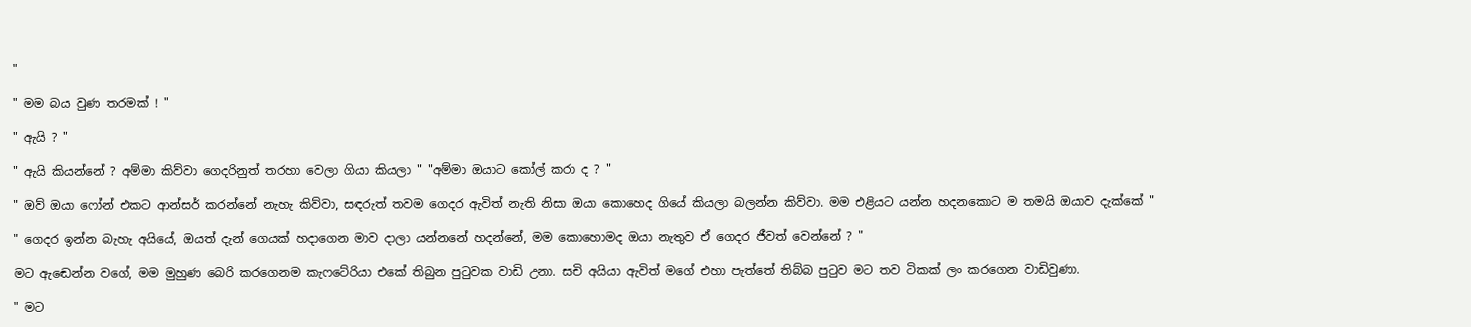"

" මම බය වුණ තරමක් ! "

" ඇයි ? "

" ඇයි කියන්නේ ? අම්මා කිව්වා ගෙදරිනුත් තරහා වෙලා ගියා කියලා " "අම්මා ඔයාට කෝල් කරා ද ? "

" ඔව් ඔයා ෆෝන් එකට ආන්සර් කරන්නේ නැහැ කිව්වා, සඳරුත් තවම ගෙදර ඇවිත් නැති නිසා ඔයා කොහෙද ගියේ කියලා බලන්න කිව්වා. මම එළියට යන්න හදනකොට ම තමයි ඔයාව දැක්කේ "

" ගෙදර ඉන්න බැහැ අයියේ, ඔයත් දැන් ගෙයක් හදාගෙන මාව දාලා යන්නනේ හදන්නේ, මම කොහොමද ඔයා නැතුව ඒ ගෙදර ජීවත් වෙන්නේ ? "

මට ඇඬෙන්න වගේ, මම මුහුණ බෙරි කරගෙනම කැෆටේරියා එකේ තිබුන පුටුවක වාඩි උනා. සචි අයියා ඇවිත් මගේ එහා පැත්තේ තිබ්බ පුටුව මට තව ටිකක් ලං කරගෙන වාඩිවුණා.

" මට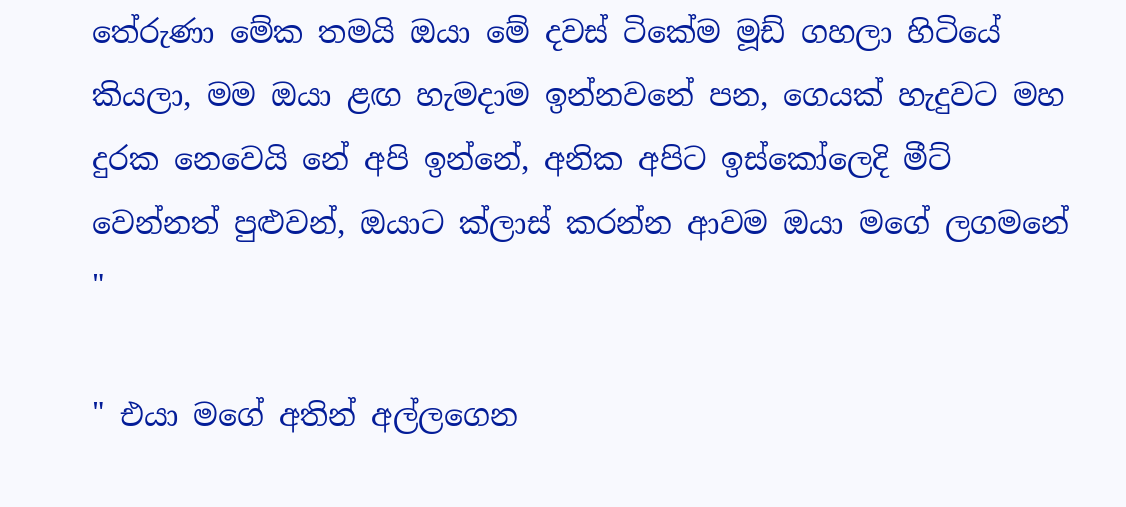තේරුණා මේක තමයි ඔයා මේ දවස් ටිකේම මූඩ් ගහලා හිටියේ කියලා, මම ඔයා ළඟ හැමදාම ඉන්නවනේ පන, ගෙයක් හැදුවට මහ දුරක නෙවෙයි නේ අපි ඉන්නේ, අනික අපිට ඉස්කෝලෙදි මීට් වෙන්නත් පුළුවන්, ඔයාට ක්ලාස් කරන්න ආවම ඔයා මගේ ලගමනේ "

" එයා මගේ අතින් අල්ලගෙන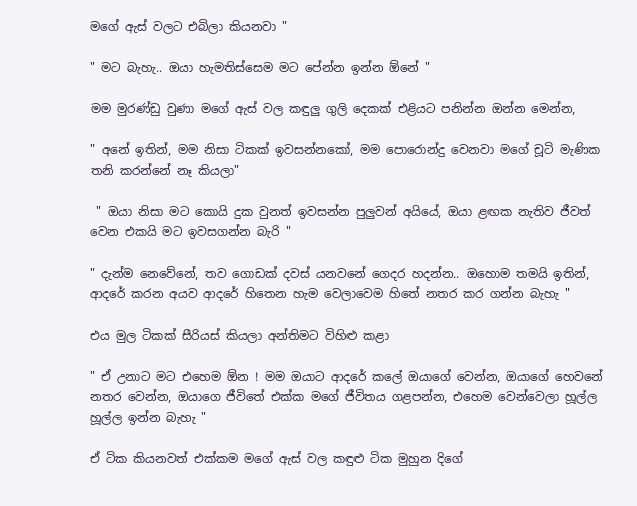මගේ ඇස් වලට එබිලා කියනවා "

" මට බැහැ.. ඔයා හැමතිස්සෙම මට පේන්න ඉන්න ඕනේ "

මම මුරණ්ඩු වුණා මගේ ඇස් වල කඳුලු ගුලි දෙකක් එළියට පනින්න ඔන්න මෙන්න,

" අනේ ඉතින්, මම නිසා ටිකක් ඉවසන්නකෝ, මම පොරොන්දු වෙනවා මගේ චූටි මැණික තනි කරන්නේ නෑ කියලා"

 " ඔයා නිසා මට කොයි දුක වුනත් ඉවසන්න පුලුවන් අයියේ, ඔයා ළඟක නැතිව ජීවත් වෙන එකයි මට ඉවසගන්න බැරි "

" දැන්ම නෙවේනේ, තව ගොඩක් දවස් යනවනේ ගෙදර හදන්න.. ඔහොම තමයි ඉතින්, ආදරේ කරන අයව ආදරේ හිතෙන හැම වෙලාවෙම හිතේ නතර කර ගන්න බැහැ "

එය මුල ටිකක් සීරියස් කියලා අන්තිමට විහිළු කළා

" ඒ උනාට මට එහෙම ඕන ! මම ඔයාට ආදරේ කලේ ඔයාගේ වෙන්න, ඔයාගේ හෙවනේ නතර වෙන්න, ඔයාගෙ ජීවිතේ එක්ක මගේ ජීවිතය ගළපන්න, එහෙම වෙන්වෙලා හූල්ල හූල්ල ඉන්න බැහැ "

ඒ ටික කියනවත් එක්කම මගේ ඇස් වල කඳුළු ටික මුහුන දිගේ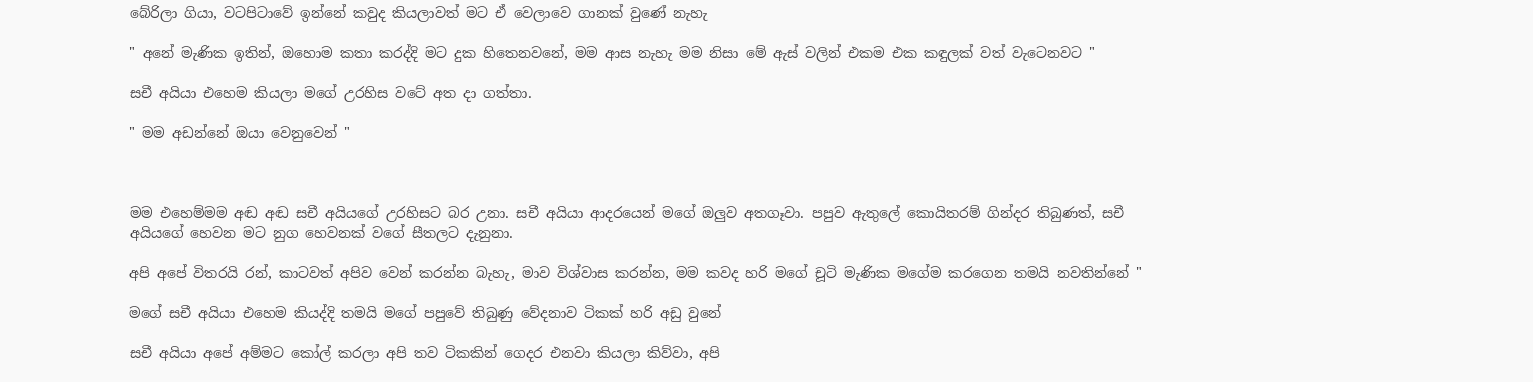බේරිලා ගියා, වටපිටාවේ ඉන්නේ කවුද කියලාවත් මට ඒ වෙලාවෙ ගානක් වුණේ නැහැ

" අනේ මැණික ඉතින්, ඔහොම කතා කරද්දි මට දුක හිතෙනවනේ, මම ආස නැහැ මම නිසා මේ ඇස් වලින් එකම එක කඳුලක් වත් වැටෙනවට "

සචී අයියා එහෙම කියලා මගේ උරහිස වටේ අත දා ගත්තා.

" මම අඩන්නේ ඔයා වෙනුවෙන් "



මම එහෙම්මම අඬ අඬ සචී අයියගේ උරහිසට බර උනා. සචී අයියා ආදරයෙන් මගේ ඔලුව අතගෑවා. පපුව ඇතුලේ කොයිතරම් ගින්දර තිබුණත්, සචී අයියගේ හෙවන මට නුග හෙවනක් වගේ සීතලට දැනුනා.

අපි අපේ විතරයි රන්, කාටවත් අපිව වෙන් කරන්න බැහැ, මාව විශ්වාස කරන්න, මම කවද හරි මගේ චූටි මැණික මගේම කරගෙන තමයි නවතින්නේ "

මගේ සචී අයියා එහෙම කියද්දි තමයි මගේ පපුවේ තිබුණු වේදනාව ටිකක් හරි අඩු වුනේ

සචී අයියා අපේ අම්මට කෝල් කරලා අපි තව ටිකකින් ගෙදර එනවා කියලා කිව්වා, අපි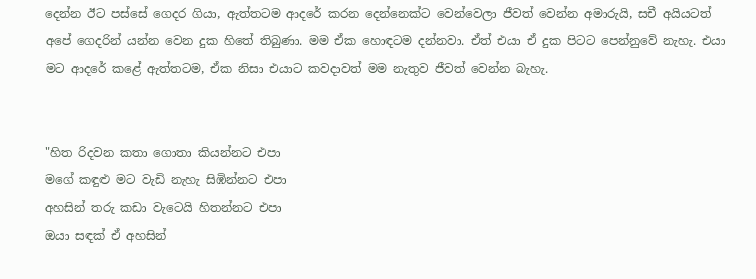දෙන්න ඊට පස්සේ ගෙදර ගියා, ඇත්තටම ආදරේ කරන දෙන්නෙක්ට වෙන්වෙලා ජීවත් වෙන්න අමාරුයි, සචී අයියටත් අපේ ගෙදරින් යන්න වෙන දුක හිතේ තිබුණා. මම ඒක හොඳටම දන්නවා. ඒත් එයා ඒ දුක පිටට පෙන්නුවේ නැහැ. එයා මට ආදරේ කළේ ඇත්තටම, ඒක නිසා එයාට කවදාවත් මම නැතුව ජීවත් වෙන්න බැහැ.


"හිත රිදවන කතා ගොතා කියන්නට එපා
මගේ කඳුළු මට වැඩි නැහැ සිඹින්නට එපා
අහසින් තරු කඩා වැටෙයි හිතන්නට එපා
ඔයා සඳක් ඒ අහසින්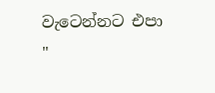වැටෙන්නට එපා "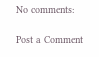No comments:

Post a Comment